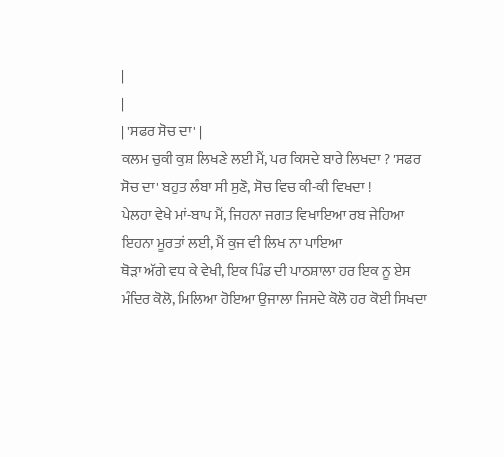|
|
| 'ਸਫਰ ਸੋਚ ਦਾ' |
ਕਲਮ ਚੁਕੀ ਕੁਸ਼ ਲਿਖਣੇ ਲਈ ਮੈਂ, ਪਰ ਕਿਸਦੇ ਬਾਰੇ ਲਿਖਦਾ ? 'ਸਫਰ ਸੋਚ ਦਾ' ਬਹੁਤ ਲੰਬਾ ਸੀ ਸੁਣੋ, ਸੋਚ ਵਿਚ ਕੀ-ਕੀ ਵਿਖਦਾ !
ਪੇਲਹਾ ਵੇਖੇ ਮਾਂ-ਬਾਪ ਮੈਂ, ਜਿਹਨਾ ਜਗਤ ਵਿਖਾਇਆ ਰਬ ਜੇਹਿਆ ਇਹਨਾ ਮੂਰਤਾਂ ਲਈ, ਮੈਂ ਕੁਜ ਵੀ ਲਿਖ ਨਾ ਪਾਇਆ
ਥੋੜਾ ਅੱਗੇ ਵਧ ਕੇ ਵੇਖੀ, ਇਕ ਪਿੰਡ ਦੀ ਪਾਠਸ਼ਾਲਾ ਹਰ ਇਕ ਨੂ ਏਸ ਮੰਦਿਰ ਕੋਲੋ, ਮਿਲਿਆ ਹੋਇਆ ਉਜਾਲਾ ਜਿਸਦੇ ਕੋਲੋ ਹਰ ਕੋਈ ਸਿਖਦਾ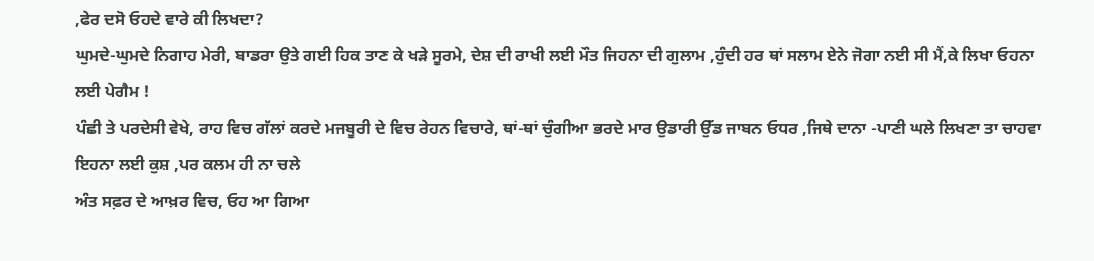,ਫੇਰ ਦਸੋ ਓਹਦੇ ਵਾਰੇ ਕੀ ਲਿਖਦਾ?
ਘੁਮਦੇ-ਘੁਮਦੇ ਨਿਗਾਹ ਮੇਰੀ, ਬਾਡਰਾ ਉਤੇ ਗਈ ਹਿਕ ਤਾਣ ਕੇ ਖੜੇ ਸੂਰਮੇ, ਦੇਸ਼ ਦੀ ਰਾਖੀ ਲਈ ਮੌਤ ਜਿਹਨਾ ਦੀ ਗੁਲਾਮ ,ਹੁੰਦੀ ਹਰ ਥਾਂ ਸਲਾਮ ਏਨੇ ਜੋਗਾ ਨਈ ਸੀ ਮੈਂ,ਕੇ ਲਿਖਾ ਓਹਨਾ ਲਈ ਪੇਗੈਮ !
ਪੰਛੀ ਤੇ ਪਰਦੇਸੀ ਵੇਖੇ, ਰਾਹ ਵਿਚ ਗੱਲਾਂ ਕਰਦੇ ਮਜਬੂਰੀ ਦੇ ਵਿਚ ਰੇਹਨ ਵਿਚਾਰੇ, ਥਾਂ-ਥਾਂ ਚੁੰਗੀਆ ਭਰਦੇ ਮਾਰ ਉਡਾਰੀ ਉੱਡ ਜਾਬਨ ਓਧਰ ,ਜਿਥੇ ਦਾਨਾ -ਪਾਣੀ ਘਲੇ ਲਿਖਣਾ ਤਾ ਚਾਹਵਾ ਇਹਨਾ ਲਈ ਕੁਸ਼ ,ਪਰ ਕਲਮ ਹੀ ਨਾ ਚਲੇ
ਅੰਤ ਸਫ਼ਰ ਦੇ ਆਖ਼ਰ ਵਿਚ, ਓਹ ਆ ਗਿਆ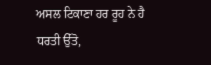ਅਸਲ ਟਿਕਾਣਾ ਹਰ ਰੂਹ ਨੇ ਹੈ ਧਰਤੀ ਉੱਤੋ,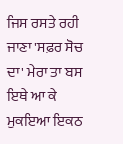ਜਿਸ ਰਸਤੇ ਰਹੀ ਜਾਣਾ 'ਸਫ਼ਰ ਸੋਚ ਦਾ' ਮੇਰਾ ਤਾ ਬਸ ਇਥੇ ਆ ਕੇ ਮੁਕਇਆ ਇਕਠ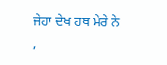ਜੇਹਾ ਦੇਖ ਹਥ ਮੇਰੇ ਨੇ ,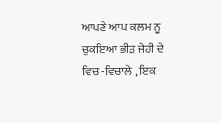ਆਪਣੇ ਆਪ ਕਲਮ ਨੂ ਚੁਕਇਆ ਭੀੜ ਜੇਹੀ ਦੇ ਵਿਚ -ਵਿਚਾਲੇ , ਇਕ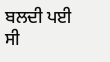ਬਲਦੀ ਪਈ ਸੀ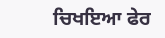ਚਿਖਇਆ ਫੇਰ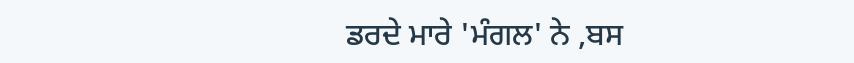ਡਰਦੇ ਮਾਰੇ 'ਮੰਗਲ' ਨੇ ,ਬਸ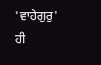'ਵਾਹੇਗੁਰੁ' ਹੀ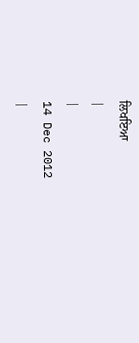ਲਿਖਇਆ
|
|
14 Dec 2012
|